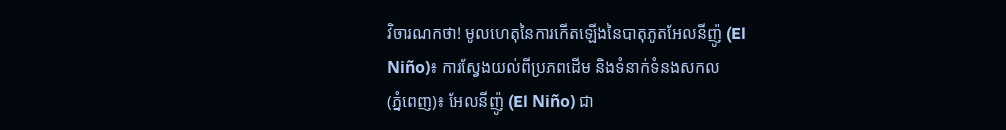វិចារណកថា! មូលហេតុនៃការកើតឡើងនៃបាតុភូតអែលនីញ៉ូ (El Niño)៖ ការស្វែងយល់ពីប្រភពដើម និងទំនាក់ទំនងសកល
(ភ្នំពេញ)៖ អែលនីញ៉ូ (El Niño) ជា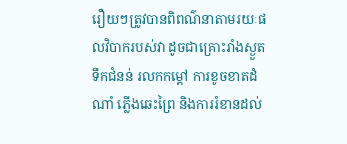រឿយៗត្រូវបានពិពណ៌នាតាមរយៈផលវិបាករបស់វា ដូចជាគ្រោះរាំងស្ងួត ទឹកជំនន់ រលកកម្តៅ ការខូចខាតដំណាំ ភ្លើងឆេះព្រៃ និងការរំខានដល់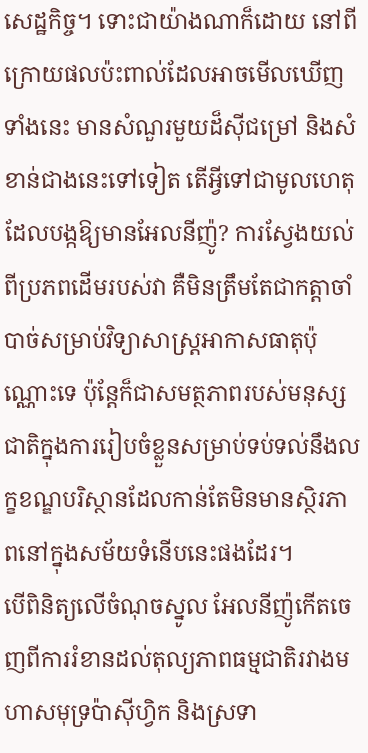សេដ្ឋកិច្ច។ ទោះជាយ៉ាងណាក៏ដោយ នៅពីក្រោយផលប៉ះពាល់ដែលអាចមើលឃើញទាំងនេះ មានសំណួរមួយដ៏ស៊ីជម្រៅ និងសំខាន់ជាងនេះទៅទៀត តើអ្វីទៅជាមូលហេតុដែលបង្កឱ្យមានអែលនីញ៉ូ? ការស្វែងយល់ពីប្រភពដើមរបស់វា គឺមិនត្រឹមតែជាកត្តាចាំបាច់សម្រាប់វិទ្យាសាស្ត្រអាកាសធាតុប៉ុណ្ណោះទេ ប៉ុន្តែក៏ជាសមត្ថភាពរបស់មនុស្សជាតិក្នុងការរៀបចំខ្លួនសម្រាប់ទប់ទល់នឹងលក្ខខណ្ឌបរិស្ថានដែលកាន់តែមិនមានស្ថិរភាពនៅក្នុងសម័យទំនើបនេះផងដែរ។
បើពិនិត្យលើចំណុចស្នូល អែលនីញ៉ូកើតចេញពីការរំខានដល់តុល្យភាពធម្មជាតិរវាងមហាសមុទ្រប៉ាស៊ីហ្វិក និងស្រទា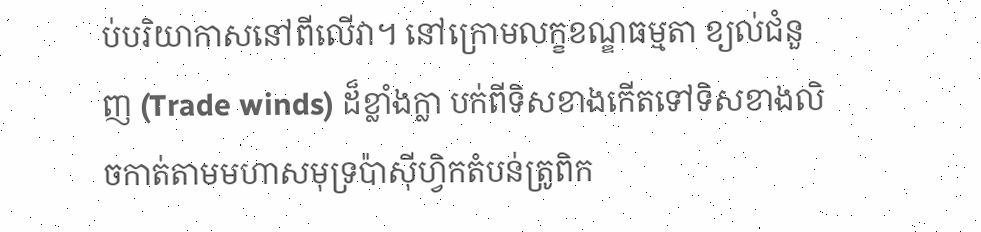ប់បរិយាកាសនៅពីលើវា។ នៅក្រោមលក្ខខណ្ឌធម្មតា ខ្យល់ជំនួញ (Trade winds) ដ៏ខ្លាំងក្លា បក់ពីទិសខាងកើតទៅទិសខាងលិចកាត់តាមមហាសមុទ្រប៉ាស៊ីហ្វិកតំបន់ត្រូពិក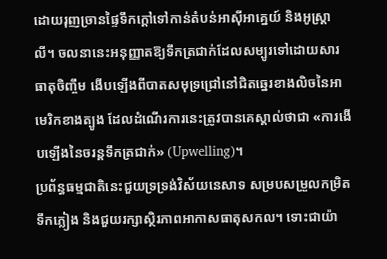ដោយរុញច្រានផ្ទៃទឹកក្តៅទៅកាន់តំបន់អាស៊ីអាគ្នេយ៍ និងអូស្ត្រាលី។ ចលនានេះអនុញ្ញាតឱ្យទឹកត្រជាក់ដែលសម្បូរទៅដោយសារធាតុចិញ្ចឹម ងើបឡើងពីបាតសមុទ្រជ្រៅនៅជិតឆ្នេរខាងលិចនៃអាមេរិកខាងត្បូង ដែលដំណើរការនេះត្រូវបានគេស្គាល់ថាជា «ការងើបឡើងនៃចរន្តទឹកត្រជាក់» (Upwelling)។
ប្រព័ន្ធធម្មជាតិនេះជួយទ្រទ្រង់វិស័យនេសាទ សម្របសម្រួលកម្រិតទឹកភ្លៀង និងជួយរក្សាស្ថិរភាពអាកាសធាតុសកល។ ទោះជាយ៉ា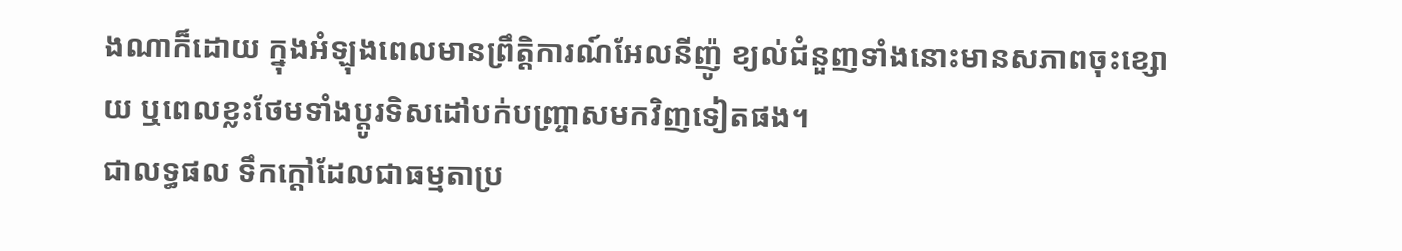ងណាក៏ដោយ ក្នុងអំឡុងពេលមានព្រឹត្តិការណ៍អែលនីញ៉ូ ខ្យល់ជំនួញទាំងនោះមានសភាពចុះខ្សោយ ឬពេលខ្លះថែមទាំងប្តូរទិសដៅបក់បញ្ច្រាសមកវិញទៀតផង។
ជាលទ្ធផល ទឹកក្តៅដែលជាធម្មតាប្រ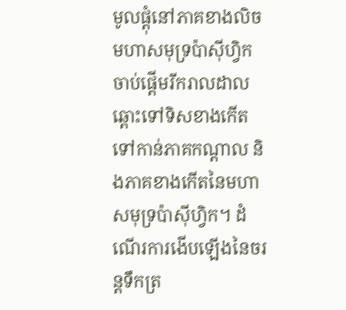មូលផ្តុំនៅភាគខាងលិចមហាសមុទ្រប៉ាស៊ីហ្វិក ចាប់ផ្តើមរីករាលដាលឆ្ពោះទៅទិសខាងកើត ទៅកាន់ភាគកណ្តាល និងភាគខាងកើតនៃមហាសមុទ្រប៉ាស៊ីហ្វិក។ ដំណើរការងើបឡើងនៃចរន្តទឹកត្រ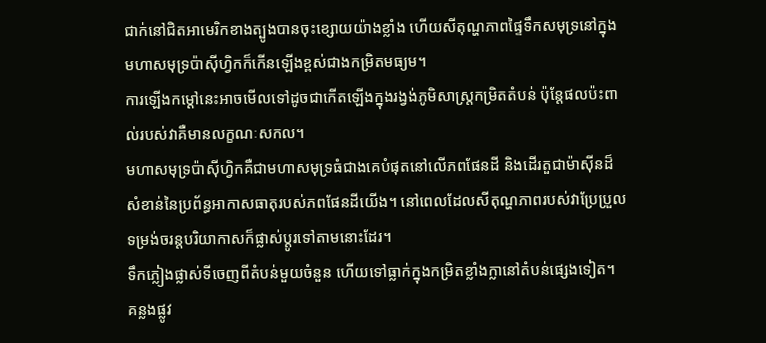ជាក់នៅជិតអាមេរិកខាងត្បូងបានចុះខ្សោយយ៉ាងខ្លាំង ហើយសីតុណ្ហភាពផ្ទៃទឹកសមុទ្រនៅក្នុងមហាសមុទ្រប៉ាស៊ីហ្វិកក៏កើនឡើងខ្ពស់ជាងកម្រិតមធ្យម។
ការឡើងកម្តៅនេះអាចមើលទៅដូចជាកើតឡើងក្នុងរង្វង់ភូមិសាស្ត្រកម្រិតតំបន់ ប៉ុន្តែផលប៉ះពាល់របស់វាគឺមានលក្ខណៈសកល។
មហាសមុទ្រប៉ាស៊ីហ្វិកគឺជាមហាសមុទ្រធំជាងគេបំផុតនៅលើភពផែនដី និងដើរតួជាម៉ាស៊ីនដ៏សំខាន់នៃប្រព័ន្ធអាកាសធាតុរបស់ភពផែនដីយើង។ នៅពេលដែលសីតុណ្ហភាពរបស់វាប្រែប្រួល ទម្រង់ចរន្តបរិយាកាសក៏ផ្លាស់ប្តូរទៅតាមនោះដែរ។
ទឹកភ្លៀងផ្លាស់ទីចេញពីតំបន់មួយចំនួន ហើយទៅធ្លាក់ក្នុងកម្រិតខ្លាំងក្លានៅតំបន់ផ្សេងទៀត។ គន្លងផ្លូវ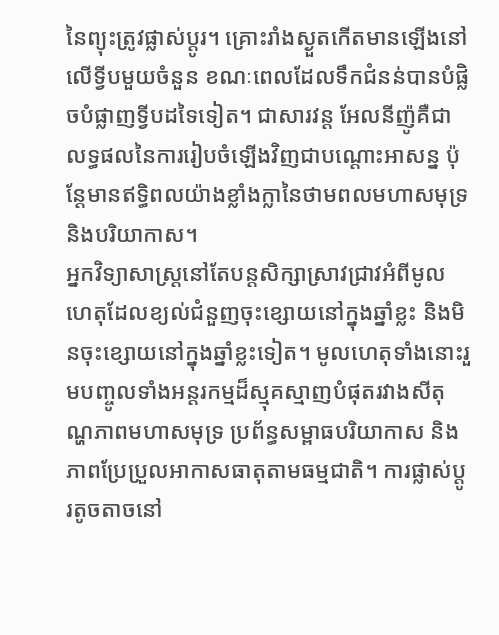នៃព្យុះត្រូវផ្លាស់ប្តូរ។ គ្រោះរាំងស្ងួតកើតមានឡើងនៅលើទ្វីបមួយចំនួន ខណៈពេលដែលទឹកជំនន់បានបំផ្លិចបំផ្លាញទ្វីបដទៃទៀត។ ជាសារវន្ត អែលនីញ៉ូគឺជាលទ្ធផលនៃការរៀបចំឡើងវិញជាបណ្តោះអាសន្ន ប៉ុន្តែមានឥទ្ធិពលយ៉ាងខ្លាំងក្លានៃថាមពលមហាសមុទ្រ និងបរិយាកាស។
អ្នកវិទ្យាសាស្ត្រនៅតែបន្តសិក្សាស្រាវជ្រាវអំពីមូលហេតុដែលខ្យល់ជំនួញចុះខ្សោយនៅក្នុងឆ្នាំខ្លះ និងមិនចុះខ្សោយនៅក្នុងឆ្នាំខ្លះទៀត។ មូលហេតុទាំងនោះរួមបញ្ចូលទាំងអន្តរកម្មដ៏ស្មុគស្មាញបំផុតរវាងសីតុណ្ហភាពមហាសមុទ្រ ប្រព័ន្ធសម្ពាធបរិយាកាស និងភាពប្រែប្រួលអាកាសធាតុតាមធម្មជាតិ។ ការផ្លាស់ប្តូរតូចតាចនៅ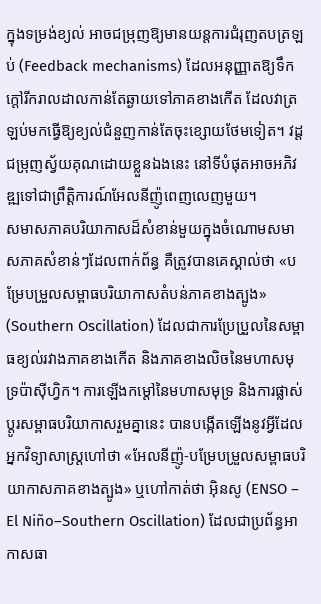ក្នុងទម្រង់ខ្យល់ អាចជម្រុញឱ្យមានយន្តការជំរុញតបត្រឡប់ (Feedback mechanisms) ដែលអនុញ្ញាតឱ្យទឹកក្តៅរីករាលដាលកាន់តែឆ្ងាយទៅភាគខាងកើត ដែលវាត្រឡប់មកធ្វើឱ្យខ្យល់ជំនួញកាន់តែចុះខ្សោយថែមទៀត។ វដ្តជម្រុញស្វ័យគុណដោយខ្លួនឯងនេះ នៅទីបំផុតអាចអភិវឌ្ឍទៅជាព្រឹត្តិការណ៍អែលនីញ៉ូពេញលេញមួយ។
សមាសភាគបរិយាកាសដ៏សំខាន់មួយក្នុងចំណោមសមាសភាគសំខាន់ៗដែលពាក់ព័ន្ធ គឺត្រូវបានគេស្គាល់ថា «បម្រែបម្រួលសម្ពាធបរិយាកាសតំបន់ភាគខាងត្បូង» (Southern Oscillation) ដែលជាការប្រែប្រួលនៃសម្ពាធខ្យល់រវាងភាគខាងកើត និងភាគខាងលិចនៃមហាសមុទ្រប៉ាស៊ីហ្វិក។ ការឡើងកម្តៅនៃមហាសមុទ្រ និងការផ្លាស់ប្តូរសម្ពាធបរិយាកាសរួមគ្នានេះ បានបង្កើតឡើងនូវអ្វីដែលអ្នកវិទ្យាសាស្ត្រហៅថា «អែលនីញ៉ូ-បម្រែបម្រួលសម្ពាធបរិយាកាសភាគខាងត្បូង» ឬហៅកាត់ថា អ៊ិនសូ (ENSO – El Niño–Southern Oscillation) ដែលជាប្រព័ន្ធអាកាសធា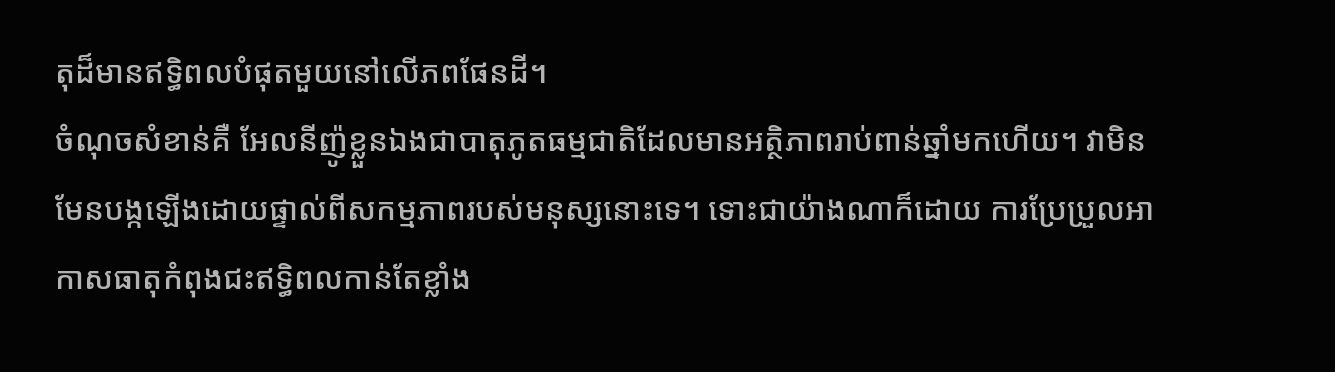តុដ៏មានឥទ្ធិពលបំផុតមួយនៅលើភពផែនដី។
ចំណុចសំខាន់គឺ អែលនីញ៉ូខ្លួនឯងជាបាតុភូតធម្មជាតិដែលមានអត្ថិភាពរាប់ពាន់ឆ្នាំមកហើយ។ វាមិនមែនបង្កឡើងដោយផ្ទាល់ពីសកម្មភាពរបស់មនុស្សនោះទេ។ ទោះជាយ៉ាងណាក៏ដោយ ការប្រែប្រួលអាកាសធាតុកំពុងជះឥទ្ធិពលកាន់តែខ្លាំង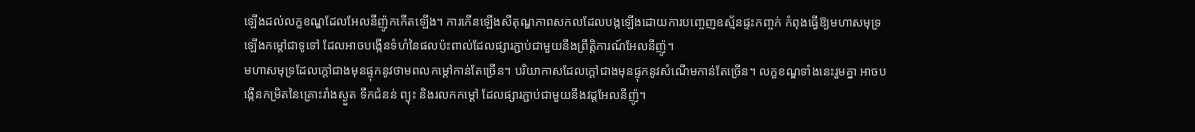ឡើងដល់លក្ខខណ្ឌដែលអែលនីញ៉ូកកើតឡើង។ ការកើនឡើងសីតុណ្ហភាពសកលដែលបង្កឡើងដោយការបញ្ចេញឧស្ម័នផ្ទះកញ្ចក់ កំពុងធ្វើឱ្យមហាសមុទ្រឡើងកម្តៅជាទូទៅ ដែលអាចបង្កើនទំហំនៃផលប៉ះពាល់ដែលផ្សារភ្ជាប់ជាមួយនឹងព្រឹត្តិការណ៍អែលនីញ៉ូ។
មហាសមុទ្រដែលក្តៅជាងមុនផ្ទុកនូវថាមពលកម្តៅកាន់តែច្រើន។ បរិយាកាសដែលក្តៅជាងមុនផ្ទុកនូវសំណើមកាន់តែច្រើន។ លក្ខខណ្ឌទាំងនេះរួមគ្នា អាចបង្កើនកម្រិតនៃគ្រោះរាំងស្ងួត ទឹកជំនន់ ព្យុះ និងរលកកម្តៅ ដែលផ្សារភ្ជាប់ជាមួយនឹងវដ្តអែលនីញ៉ូ។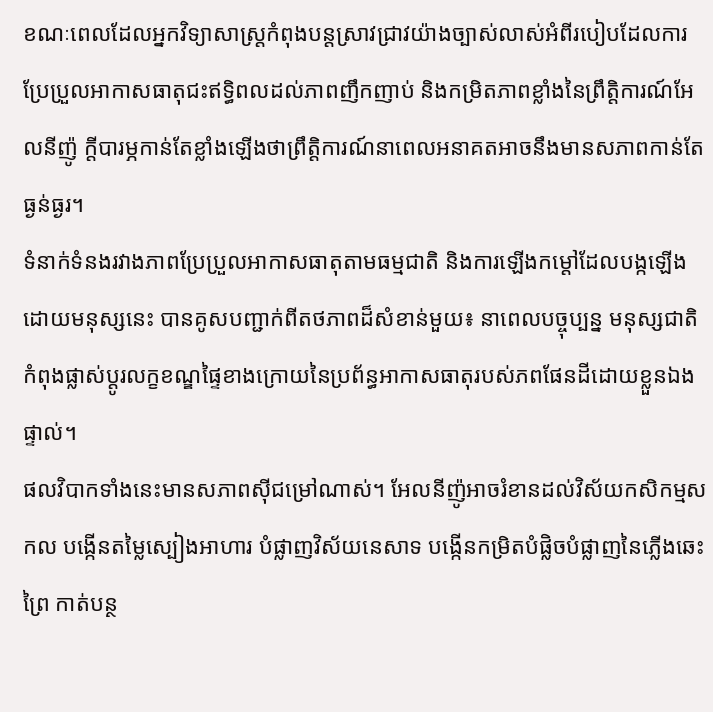ខណៈពេលដែលអ្នកវិទ្យាសាស្ត្រកំពុងបន្តស្រាវជ្រាវយ៉ាងច្បាស់លាស់អំពីរបៀបដែលការប្រែប្រួលអាកាសធាតុជះឥទ្ធិពលដល់ភាពញឹកញាប់ និងកម្រិតភាពខ្លាំងនៃព្រឹត្តិការណ៍អែលនីញ៉ូ ក្តីបារម្ភកាន់តែខ្លាំងឡើងថាព្រឹត្តិការណ៍នាពេលអនាគតអាចនឹងមានសភាពកាន់តែធ្ងន់ធ្ងរ។
ទំនាក់ទំនងរវាងភាពប្រែប្រួលអាកាសធាតុតាមធម្មជាតិ និងការឡើងកម្តៅដែលបង្កឡើងដោយមនុស្សនេះ បានគូសបញ្ជាក់ពីតថភាពដ៏សំខាន់មួយ៖ នាពេលបច្ចុប្បន្ន មនុស្សជាតិកំពុងផ្លាស់ប្តូរលក្ខខណ្ឌផ្ទៃខាងក្រោយនៃប្រព័ន្ធអាកាសធាតុរបស់ភពផែនដីដោយខ្លួនឯងផ្ទាល់។
ផលវិបាកទាំងនេះមានសភាពស៊ីជម្រៅណាស់។ អែលនីញ៉ូអាចរំខានដល់វិស័យកសិកម្មសកល បង្កើនតម្លៃស្បៀងអាហារ បំផ្លាញវិស័យនេសាទ បង្កើនកម្រិតបំផ្លិចបំផ្លាញនៃភ្លើងឆេះព្រៃ កាត់បន្ថ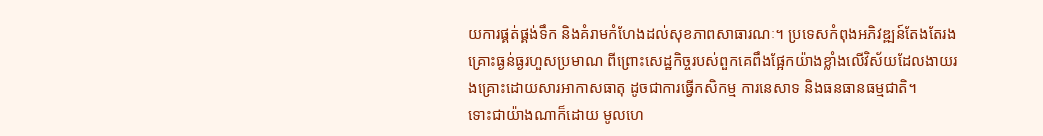យការផ្គត់ផ្គង់ទឹក និងគំរាមកំហែងដល់សុខភាពសាធារណៈ។ ប្រទេសកំពុងអភិវឌ្ឍន៍តែងតែរងគ្រោះធ្ងន់ធ្ងរហួសប្រមាណ ពីព្រោះសេដ្ឋកិច្ចរបស់ពួកគេពឹងផ្អែកយ៉ាងខ្លាំងលើវិស័យដែលងាយរងគ្រោះដោយសារអាកាសធាតុ ដូចជាការធ្វើកសិកម្ម ការនេសាទ និងធនធានធម្មជាតិ។
ទោះជាយ៉ាងណាក៏ដោយ មូលហេ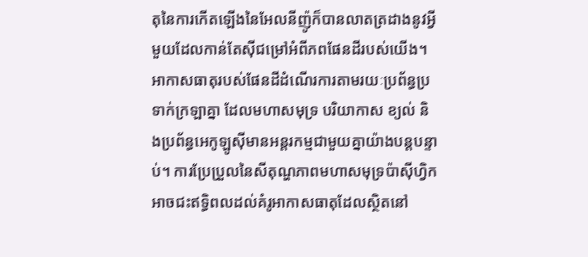តុនៃការកើតឡើងនៃអែលនីញ៉ូក៏បានលាតត្រដាងនូវអ្វីមួយដែលកាន់តែស៊ីជម្រៅអំពីភពផែនដីរបស់យើង។
អាកាសធាតុរបស់ផែនដីដំណើរការតាមរយៈប្រព័ន្ធប្រទាក់ក្រឡាគ្នា ដែលមហាសមុទ្រ បរិយាកាស ខ្យល់ និងប្រព័ន្ធអេកូឡូស៊ីមានអន្តរកម្មជាមួយគ្នាយ៉ាងបន្តបន្ទាប់។ ការប្រែប្រួលនៃសីតុណ្ហភាពមហាសមុទ្រប៉ាស៊ីហ្វិក អាចជះឥទ្ធិពលដល់គំរូអាកាសធាតុដែលស្ថិតនៅ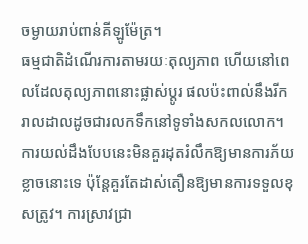ចម្ងាយរាប់ពាន់គីឡូម៉ែត្រ។
ធម្មជាតិដំណើរការតាមរយៈតុល្យភាព ហើយនៅពេលដែលតុល្យភាពនោះផ្លាស់ប្តូរ ផលប៉ះពាល់នឹងរីករាលដាលដូចជារលកទឹកនៅទូទាំងសកលលោក។
ការយល់ដឹងបែបនេះមិនគួរដុតរំលឹកឱ្យមានការភ័យខ្លាចនោះទេ ប៉ុន្តែគួរតែដាស់តឿនឱ្យមានការទទួលខុសត្រូវ។ ការស្រាវជ្រា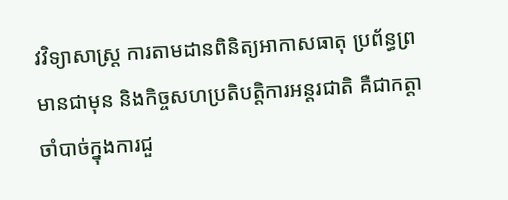វវិទ្យាសាស្ត្រ ការតាមដានពិនិត្យអាកាសធាតុ ប្រព័ន្ធព្រមានជាមុន និងកិច្ចសហប្រតិបត្តិការអន្តរជាតិ គឺជាកត្តាចាំបាច់ក្នុងការជួ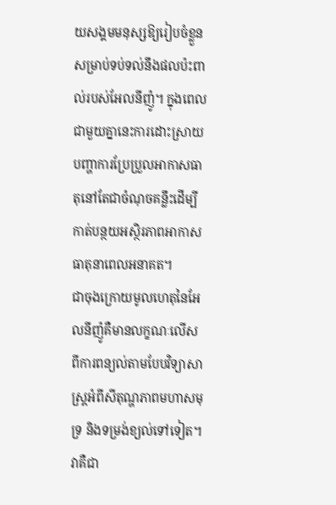យសង្គមមនុស្សឱ្យរៀបចំខ្លួនសម្រាប់ទប់ទល់នឹងផលប៉ះពាល់របស់អែលនីញ៉ូ។ ក្នុងពេលជាមួយគ្នានេះការដោះស្រាយបញ្ហាការប្រែប្រួលអាកាសធាតុនៅតែជាចំណុចគន្លឹះដើម្បីកាត់បន្ថយអស្ថិរភាពអាកាសធាតុនាពេលអនាគត។
ជាចុងក្រោយមូលហេតុនៃអែលនីញ៉ូគឺមានលក្ខណៈលើសពីការពន្យល់តាមបែបវិទ្យាសាស្ត្រអំពីសីតុណ្ហភាពមហាសមុទ្រ និងទម្រង់ខ្យល់ទៅទៀត។
វាគឺជា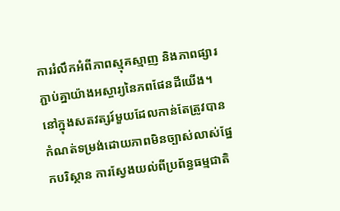ការរំលឹកអំពីភាពស្មុគស្មាញ និងភាពផ្សារភ្ជាប់គ្នាយ៉ាងអស្ចារ្យនៃភពផែនដីយើង។ នៅក្នុងសតវត្សរ៍មួយដែលកាន់តែត្រូវបានកំណត់ទម្រង់ដោយភាពមិនច្បាស់លាស់ផ្នែកបរិស្ថាន ការស្វែងយល់ពីប្រព័ន្ធធម្មជាតិ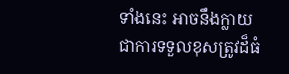ទាំងនេះ អាចនឹងក្លាយជាការទទួលខុសត្រូវដ៏ធំ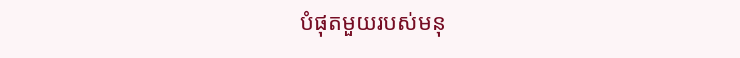បំផុតមួយរបស់មនុ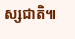ស្សជាតិ៕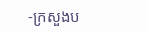-ក្រសួងប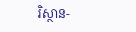រិស្ថាន-